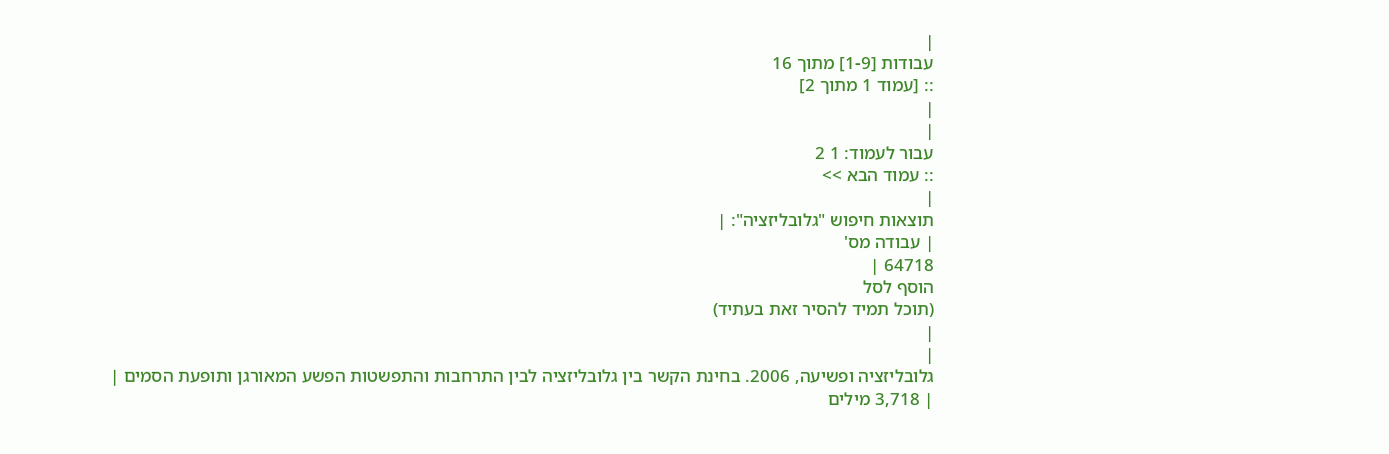|
עבודות [1-9] מתוך 16
:: [עמוד 1 מתוך 2]
|
|
עבור לעמוד: 1 2
:: עמוד הבא >>
|
תוצאות חיפוש "גלובליזציה": |
| עבודה מס'
64718 |
הוסף לסל
(תוכל תמיד להסיר זאת בעתיד)
|
|
גלובליזציה ופשיעה, 2006. בחינת הקשר בין גלובליזציה לבין התרחבות והתפשטות הפשע המאורגן ותופעת הסמים |
| 3,718 מילים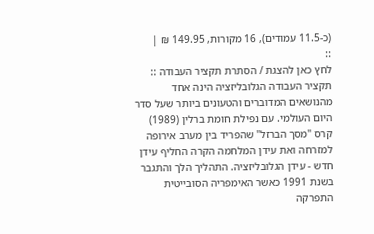(כ-11.5 עמודים), 16 מקורות, 149.95 ₪ |
::
לחץ כאן להצגת / הסתרת תקציר העבודה ::
תקציר העבודה הגלובליזציה הינה אחד מהנושאים המדוברים והטעונים ביותר שעל סדר היום העולמי. עם נפילת חומת ברלין (1989) קרס "מסך הברזל" שהפריד בין מערב אירופה למזרחה ואת עידן המלחמה הקרה החליף עידן חדש - עידן הגלובליזציה. התהליך הלך והתגבר בשנת 1991 כאשר האימפריה הסובייטית התפרקה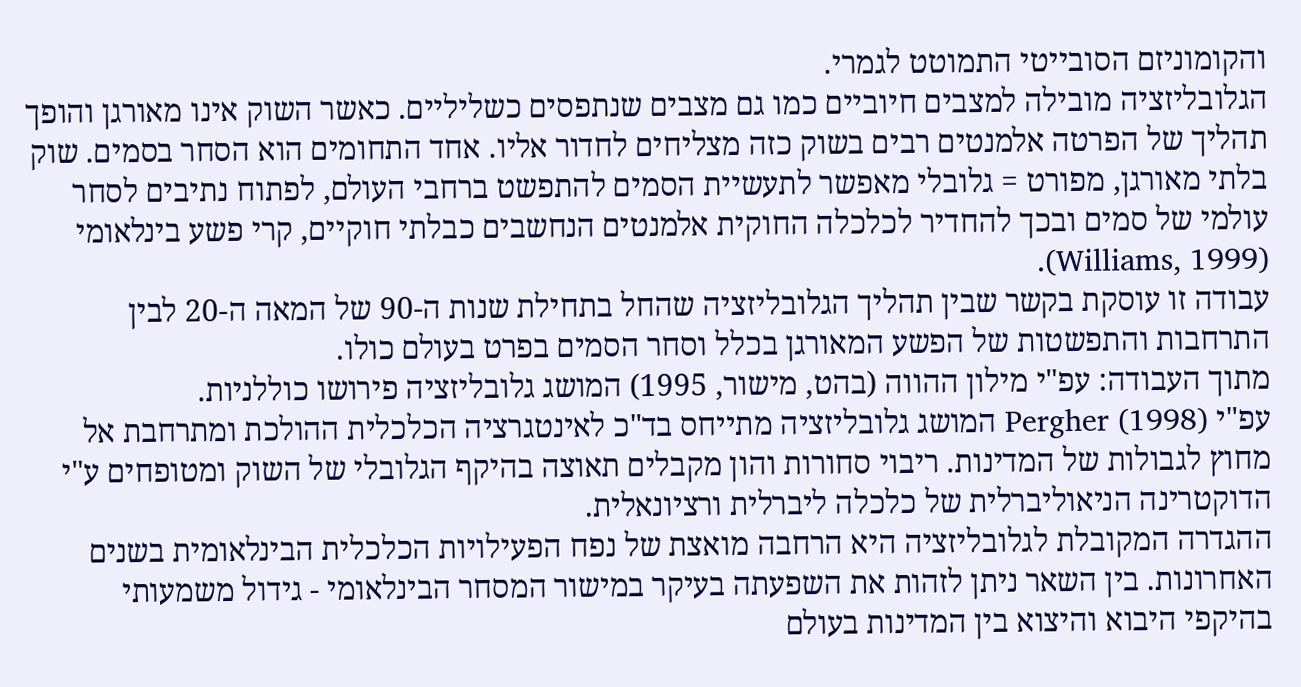והקומוניזם הסובייטי התמוטט לגמרי.
הגלובליזציה מובילה למצבים חיוביים כמו גם מצבים שנתפסים כשליליים. כאשר השוק אינו מאורגן והופך תהליך של הפרטה אלמנטים רבים בשוק כזה מצליחים לחדור אליו. אחד התחומים הוא הסחר בסמים. שוק בלתי מאורגן, מפורט = גלובלי מאפשר לתעשיית הסמים להתפשט ברחבי העולם, לפתוח נתיבים לסחר עולמי של סמים ובכך להחדיר לכלכלה החוקית אלמנטים הנחשבים כבלתי חוקיים, קרי פשע בינלאומי (Williams, 1999).
עבודה זו עוסקת בקשר שבין תהליך הגלובליזציה שהחל בתחילת שנות ה-90 של המאה ה-20 לבין התרחבות והתפשטות של הפשע המאורגן בכלל וסחר הסמים בפרט בעולם כולו.
מתוך העבודה: עפ"י מילון ההווה (בהט, מישור, 1995) המושג גלובליזציה פירושו כוללניות.
עפ"י Pergher (1998) המושג גלובליזציה מתייחס בד"כ לאינטגרציה הכלכלית ההולכת ומתרחבת אל מחוץ לגבולות של המדינות. ריבוי סחורות והון מקבלים תאוצה בהיקף הגלובלי של השוק ומטופחים ע"י הדוקטרינה הניאוליברלית של כלכלה ליברלית ורציונאלית.
ההגדרה המקובלת לגלובליזציה היא הרחבה מואצת של נפח הפעילויות הכלכלית הבינלאומית בשנים האחרונות. בין השאר ניתן לזהות את השפעתה בעיקר במישור המסחר הבינלאומי - גידול משמעותי בהיקפי היבוא והיצוא בין המדינות בעולם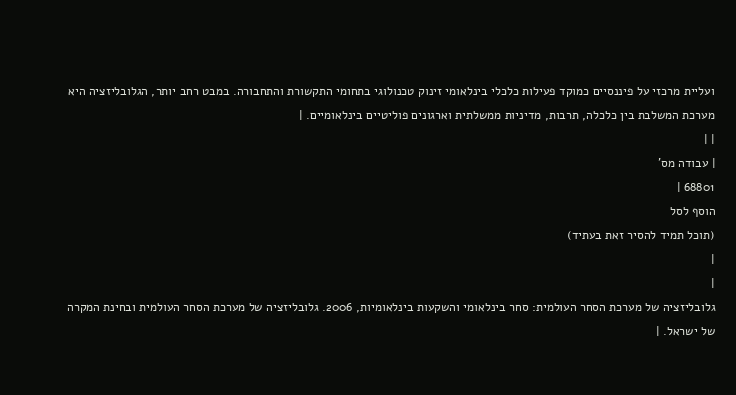ועליית מרכזי על פיננסיים כמוקד פעילות כלכלי בינלאומי זינוק טכנולוגי בתחומי התקשורת והתחבורה. במבט רחב יותר, הגלובליזציה היא מערכת המשלבת בין כלכלה, תרבות, מדיניות ממשלתית וארגונים פוליטיים בינלאומיים. |
| |
| עבודה מס'
68801 |
הוסף לסל
(תוכל תמיד להסיר זאת בעתיד)
|
|
גלובליזציה של מערכת הסחר העולמית: סחר בינלאומי והשקעות בינלאומיות, 2006. גלובליזציה של מערכת הסחר העולמית ובחינת המקרה של ישראל. |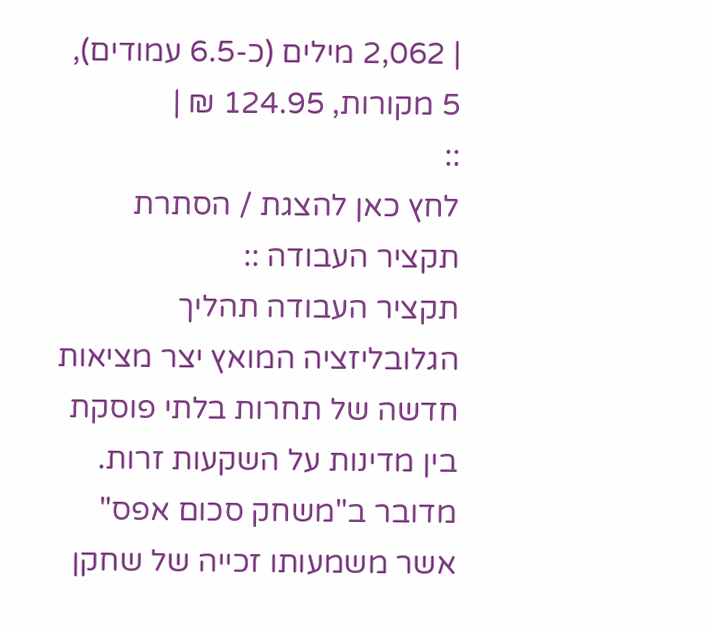| 2,062 מילים (כ-6.5 עמודים), 5 מקורות, 124.95 ₪ |
::
לחץ כאן להצגת / הסתרת תקציר העבודה ::
תקציר העבודה תהליך הגלובליזציה המואץ יצר מציאות חדשה של תחרות בלתי פוסקת בין מדינות על השקעות זרות. מדובר ב"משחק סכום אפס" אשר משמעותו זכייה של שחקן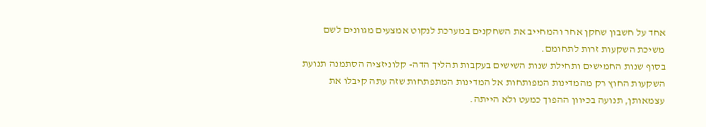אחד על חשבון שחקן אחר והמחייב את השחקנים במערכת לנקוט אמצעים מגוונים לשם משיכת השקעות זרות לתחומם.
בסוף שנות החמישים ותחילת שנות השישים בעקבות תהליך הדה- קלוניזציה הסתמנה תנועת השקעות החוץ רק מהמדינות המפותחות אל המדינות המתפתחות שזה עתה קיבלו את עצמאותן, תנועה בכיוון ההפוך כמעט ולא הייתה.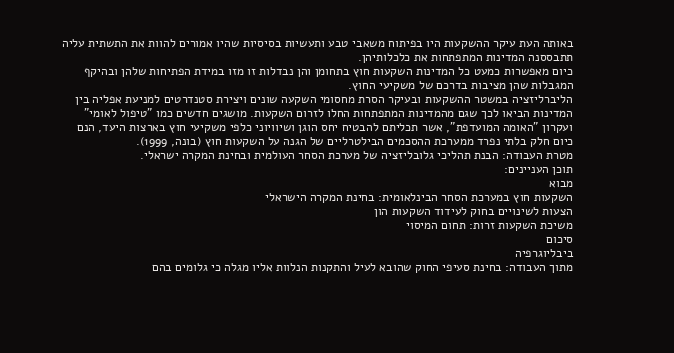באותה העת עיקר ההשקעות היו בפיתוח משאבי טבע ותעשיות בסיסיות שהיו אמורים להוות את התשתית עליה תתבססנה המדינות המתפתחות את כלכלותיהן.
כיום מאפשרות כמעט כל המדינות השקעות חוץ בתחומן והן נבדלות זו מזו במידת הפתיחות שלהן ובהיקף המגבלות שהן מציבות בדרכם של משקיעי החוץ.
הליברליזציה במשטר ההשקעות ובעיקר הסרת מחסומי השקעה שונים ויצירת סטנדרטים למניעת אפליה בין המדינות הביאו לכך שגם מהמדינות המתפתחות החלו לזרום השקעות. מושגים חדשים כמו "טיפול לאומי" ועקרון "האומה המועדפת", אשר תכליתם להבטיח יחס הוגן ושיוויוני כלפי משקיעי חוץ בארצות היעד, הנם כיום חלק בלתי נפרד ממערכת ההסכמים הבילטרליים של הגנה על השקעות חוץ (בונה, 1999).
מטרת העבודה: הבנת תהליכי גלובליזציה של מערכת הסחר העולמית ובחינת המקרה ישראלי.
תוכן העניינים:
מבוא
השקעות חוץ במערכת הסחר הבינלאומית: בחינת המקרה הישראלי
הצעות לשינויים בחוק לעידוד השקעות הון
משיכת השקעות זרות: תחום המיסוי
סיכום
ביבליוגרפיה
מתוך העבודה: בחינת סעיפי החוק שהובא לעיל והתקנות הנלוות אליו מגלה כי גלומים בהם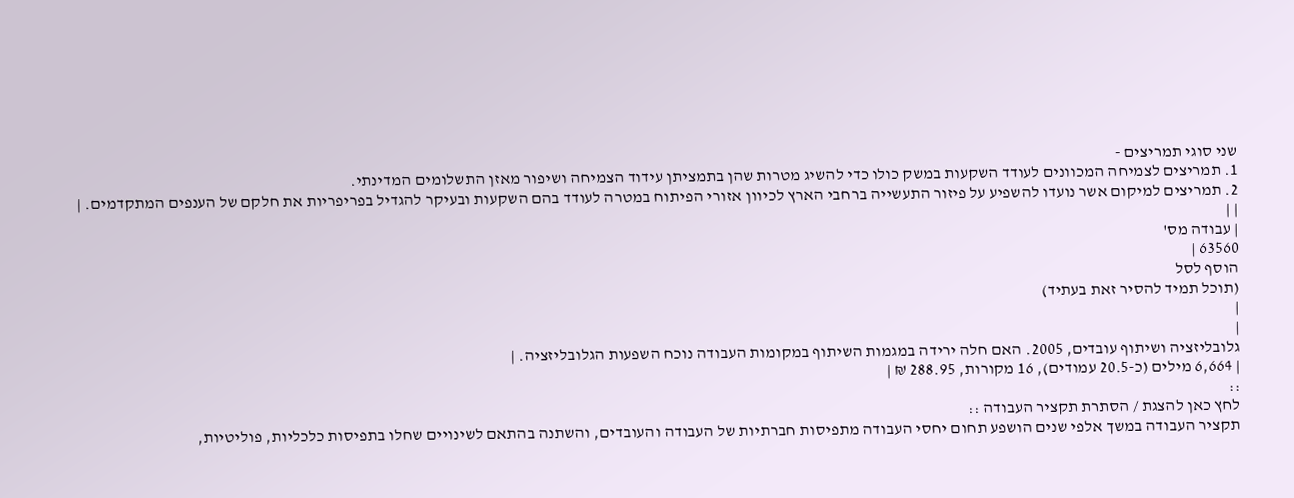שני סוגי תמריצים -
1. תמריצים לצמיחה המכוונים לעודד השקעות במשק כולו כדי להשיג מטרות שהן בתמציתן עידוד הצמיחה ושיפור מאזן התשלומים המדינתי.
2. תמריצים למיקום אשר נועדו להשפיע על פיזור התעשייה ברחבי הארץ לכיוון אזורי הפיתוח במטרה לעודד בהם השקעות ובעיקר להגדיל בפריפריות את חלקם של הענפים המתקדמים. |
| |
| עבודה מס'
63560 |
הוסף לסל
(תוכל תמיד להסיר זאת בעתיד)
|
|
גלובליזציה ושיתוף עובדים, 2005. האם חלה ירידה במגמות השיתוף במקומות העבודה נוכח השפעות הגלובליזציה. |
| 6,664 מילים (כ-20.5 עמודים), 16 מקורות, 288.95 ₪ |
::
לחץ כאן להצגת / הסתרת תקציר העבודה ::
תקציר העבודה במשך אלפי שנים הושפע תחום יחסי העבודה מתפיסות חברתיות של העבודה והעובדים, והשתנה בהתאם לשינויים שחלו בתפיסות כלכליות, פוליטיות,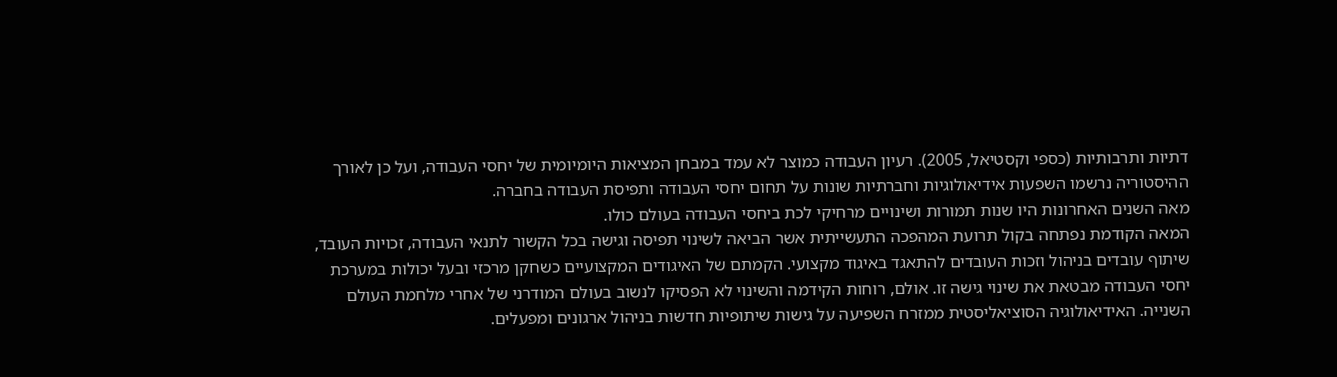דתיות ותרבותיות (כספי וקסטיאל, 2005). רעיון העבודה כמוצר לא עמד במבחן המציאות היומיומית של יחסי העבודה, ועל כן לאורך ההיסטוריה נרשמו השפעות אידיאולוגיות וחברתיות שונות על תחום יחסי העבודה ותפיסת העבודה בחברה.
מאה השנים האחרונות היו שנות תמורות ושינויים מרחיקי לכת ביחסי העבודה בעולם כולו.
המאה הקודמת נפתחה בקול תרועת המהפכה התעשייתית אשר הביאה לשינוי תפיסה וגישה בכל הקשור לתנאי העבודה, זכויות העובד, שיתוף עובדים בניהול וזכות העובדים להתאגד באיגוד מקצועי. הקמתם של האיגודים המקצועיים כשחקן מרכזי ובעל יכולות במערכת יחסי העבודה מבטאת את שינוי גישה זו. אולם, רוחות הקידמה והשינוי לא הפסיקו לנשוב בעולם המודרני של אחרי מלחמת העולם השנייה. האידיאולוגיה הסוציאליסטית ממזרח השפיעה על גישות שיתופיות חדשות בניהול ארגונים ומפעלים.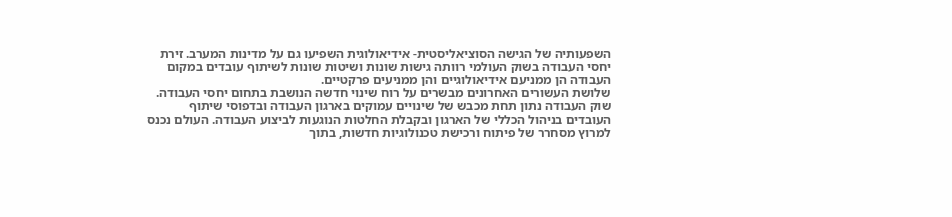השפעותיה של הגישה הסוציאליסטית- אידיאולוגית השפיעו גם על מדינות המערב. זירת יחסי העבודה בשוק העולמי רוותה גישות שונות ושיטות שונות לשיתוף עובדים במקום העבודה הן ממניעם אידיאולוגיים והן ממניעים פרקטיים.
שלושת העשורים האחרונים מבשרים על רוח שינוי חדשה הנושבת בתחום יחסי העבודה.
שוק העבודה נתון תחת מכבש של שינויים עמוקים בארגון העבודה ובדפוסי שיתוף העובדים בניהול הכללי של הארגון ובקבלת החלטות הנוגעות לביצוע העבודה. העולם נכנס למרוץ מסחרר של פיתוח ורכישת טכנולוגיות חדשות, בתוך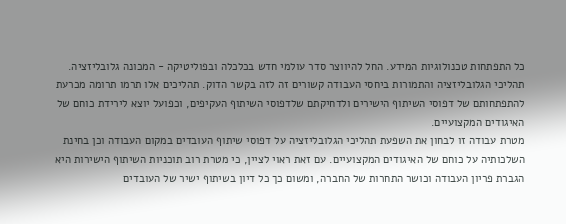כל התפתחות טכנולוגיות המידע. החל להיווצר סדר עולמי חדש בכלכלה ובפוליטיקה - המכונה גלובליזציה.
תהליכי הגלובליזציה והתמורות ביחסי העבודה קשורים זה לזה בקשר הדוק. תהליכים אלו תרמו תרומה מכרעת להתפתחותם של דפוסי השיתוף הישירים ולדחיקתם שלדפוסי השיתוף העקיפים, וכפועל יוצא לירידת כוחם של האיגודים המקצועיים.
מטרת עבודה זו לבחון את השפעת תהליכי הגלובליזציה על דפוסי שיתוף העובדים במקום העבודה וכן בחינת השלכותיה על כוחם של האיגודים המקצועיים. עם זאת ראוי לציין, כי מטרת רוב תוכניות השיתוף הישירות היא הגברת פריון העבודה וכושר התחרות של החברה, ומשום כך כל דיון בשיתוף ישיר של העובדים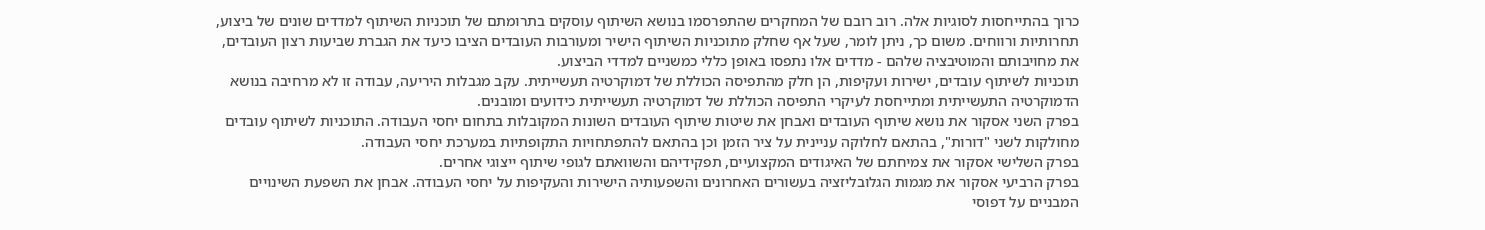כרוך בהתייחסות לסוגיות אלה. רוב רובם של המחקרים שהתפרסמו בנושא השיתוף עוסקים בתרומתם של תוכניות השיתוף למדדים שונים של ביצוע, תחרותיות ורווחים. משום כך, ניתן לומר, שעל אף שחלק מתוכניות השיתוף הישיר ומעורבות העובדים הציבו כיעד את הגברת שביעות רצון העובדים, את מחויבותם והמוטיבציה שלהם - מדדים אלו נתפסו באופן כללי כמשניים למדדי הביצוע.
תוכניות לשיתוף עובדים, ישירות ועקיפות, הן חלק מהתפיסה הכוללת של דמוקרטיה תעשייתית. עקב מגבלות היריעה, עבודה זו לא מרחיבה בנושא הדמוקרטיה התעשייתית ומתייחסת לעיקרי התפיסה הכוללת של דמוקרטיה תעשייתית כידועים ומובנים.
בפרק השני אסקור את נושא שיתוף העובדים ואבחן את שיטות שיתוף העובדים השונות המקובלות בתחום יחסי העבודה. התוכניות לשיתוף עובדים מחולקות לשני "דורות", בהתאם לחלוקה עניינית על ציר הזמן וכן בהתאם להתפתחויות התקופתיות במערכת יחסי העבודה.
בפרק השלישי אסקור את צמיחתם של האיגודים המקצועיים, תפקידיהם והשוואתם לגופי שיתוף ייצוגי אחרים.
בפרק הרביעי אסקור את מגמות הגלובליזציה בעשורים האחרונים והשפעותיה הישירות והעקיפות על יחסי העבודה. אבחן את השפעת השינויים המבניים על דפוסי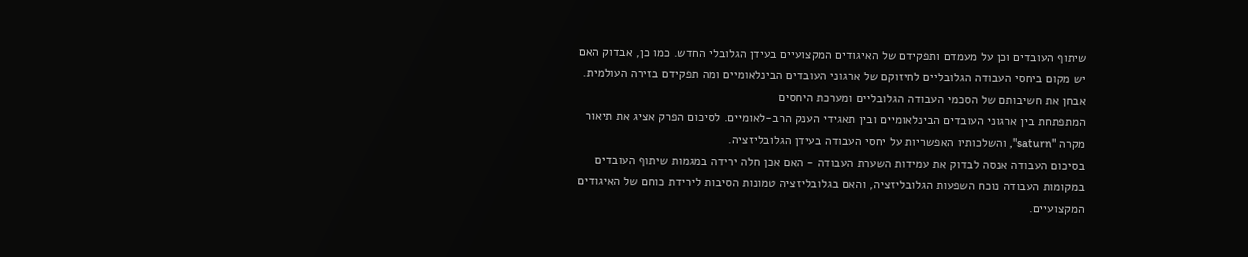שיתוף העובדים וכן על מעמדם ותפקידם של האיגודים המקצועיים בעידן הגלובלי החדש. כמו כן, אבדוק האם יש מקום ביחסי העבודה הגלובליים לחיזוקם של ארגוני העובדים הבינלאומיים ומה תפקידם בזירה העולמית. אבחן את חשיבותם של הסכמי העבודה הגלובליים ומערכת היחסים
המתפתחת בין ארגוני העובדים הבינלאומיים ובין תאגידי הענק הרב-לאומיים. לסיכום הפרק אציג את תיאור מקרה "saturn", והשלכותיו האפשריות על יחסי העבודה בעידן הגלובליזציה.
בסיכום העבודה אנסה לבדוק את עמידות השערת העבודה - האם אכן חלה ירידה במגמות שיתוף העובדים במקומות העבודה נוכח השפעות הגלובליזציה, והאם בגלובליזציה טמונות הסיבות לירידת כוחם של האיגודים המקצועיים.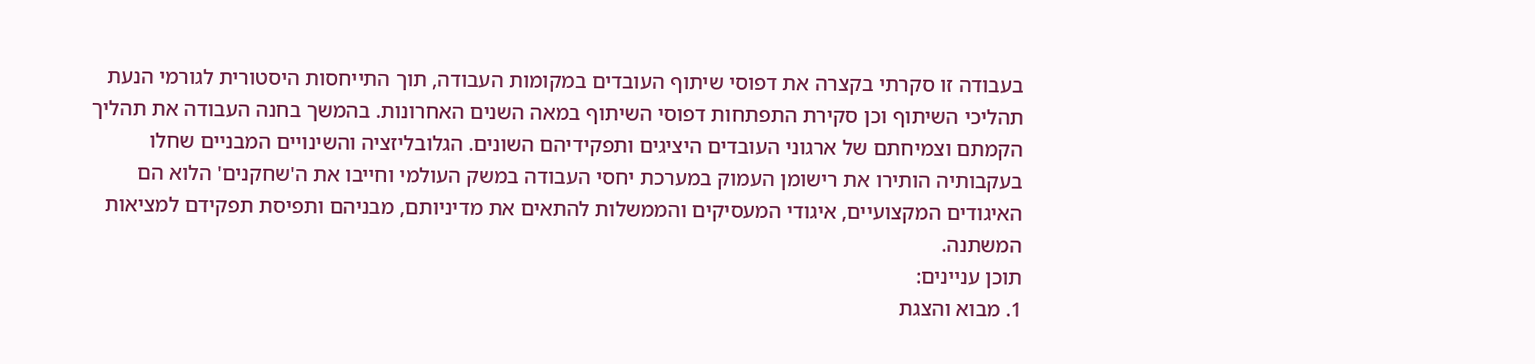בעבודה זו סקרתי בקצרה את דפוסי שיתוף העובדים במקומות העבודה, תוך התייחסות היסטורית לגורמי הנעת תהליכי השיתוף וכן סקירת התפתחות דפוסי השיתוף במאה השנים האחרונות. בהמשך בחנה העבודה את תהליך הקמתם וצמיחתם של ארגוני העובדים היציגים ותפקידיהם השונים. הגלובליזציה והשינויים המבניים שחלו בעקבותיה הותירו את רישומן העמוק במערכת יחסי העבודה במשק העולמי וחייבו את ה'שחקנים' הלוא הם האיגודים המקצועיים, איגודי המעסיקים והממשלות להתאים את מדיניותם, מבניהם ותפיסת תפקידם למציאות המשתנה.
תוכן עניינים:
1. מבוא והצגת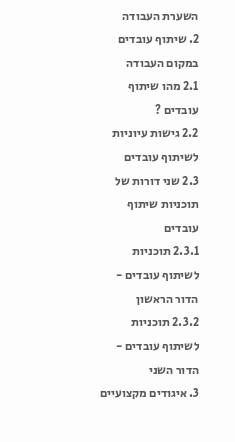השערת העבודה
2. שיתוף עובדים במקום העבודה
2.1 מהו שיתוף עובדים ?
2.2 גישות עיוניות לשיתוף עובדים
2.3 שני דורות של תוכניות שיתוף עובדים
2.3.1 תוכניות לשיתוף עובדים - הדור הראשון
2.3.2 תוכניות לשיתוף עובדים - הדור השני
3. איגודים מקצועיים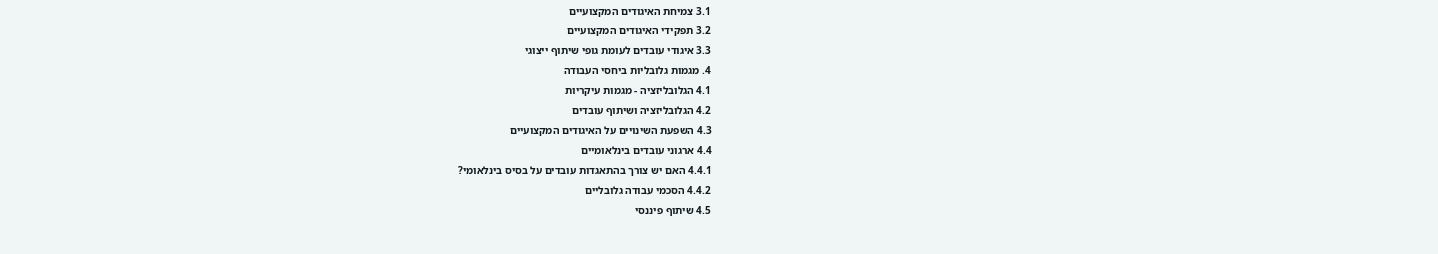3.1 צמיחת האיגודים המקצועיים
3.2 תפקידי האיגודים המקצועיים
3.3 איגודי עובדים לעומת גופי שיתוף ייצוגי
4. מגמות גלובליות ביחסי העבודה
4.1 הגלובליזציה - מגמות עיקריות
4.2 הגלובליזציה ושיתוף עובדים
4.3 השפעת השינויים על האיגודים המקצועיים
4.4 ארגוני עובדים בינלאומיים
4.4.1 האם יש צורך בהתאגדות עובדים על בסיס בינלאומי?
4.4.2 הסכמי עבודה גלובליים
4.5 שיתוף פיננסי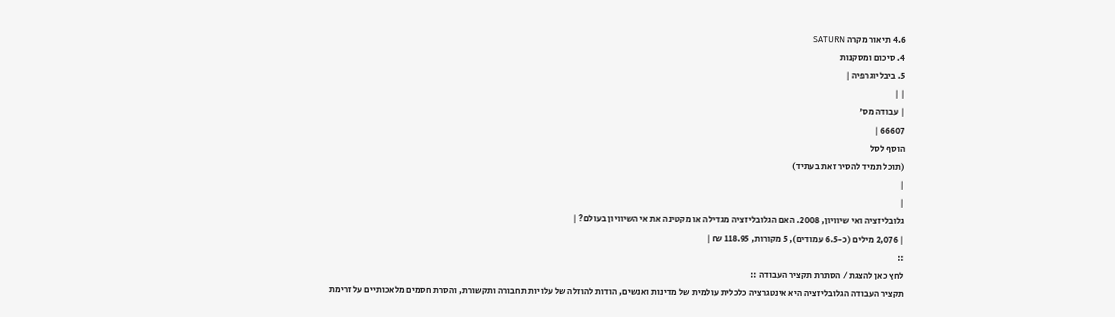4.6 תיאור מקרה SATURN
4. סיכום ומסקנות
5. ביבליוגרפיה |
| |
| עבודה מס'
66607 |
הוסף לסל
(תוכל תמיד להסיר זאת בעתיד)
|
|
גלובליזציה ואי שיוויון, 2008. האם הגלובליזציה מגדילה או מקטינה את אי השיוויון בעולם? |
| 2,076 מילים (כ-6.5 עמודים), 5 מקורות, 118.95 ₪ |
::
לחץ כאן להצגת / הסתרת תקציר העבודה ::
תקציר העבודה הגלובליזציה היא אינטגרציה כלכלית עולמית של מדינות ואנשים, הודות להוזלה של עלויות תחבורה ותקשורת, והסרת חסמים מלאכותיים על זרימת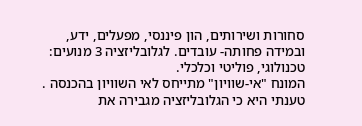סחורות ושירותים, הון פיננסי, מפעלים, ידע, ובמידה פחותה- עובדים. לגלובליזציה 3 מנועים: טכנולוגי, פוליטי וכלכלי.
המונח "אי-שוויון" מתייחס לאי השוויון בהכנסה .
טענתי היא כי הגלובליזציה מגבירה את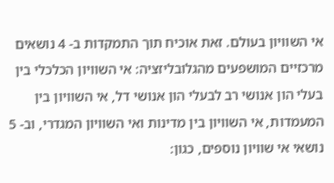אי השוויון בעולם. זאת אוכיח תוך התמקדות ב- 4 נושאים מרכזיים המושפעים מהגלובליזציה: אי השוויון הכלכלי בין בעלי הון אנושי רב לבעלי הון אנושי דל, אי השוויון בין המעמדות, אי השוויון בין מדינות ואי השוויון המגדרי, וב- 5 נושאי אי שוויון נוספים, כגון: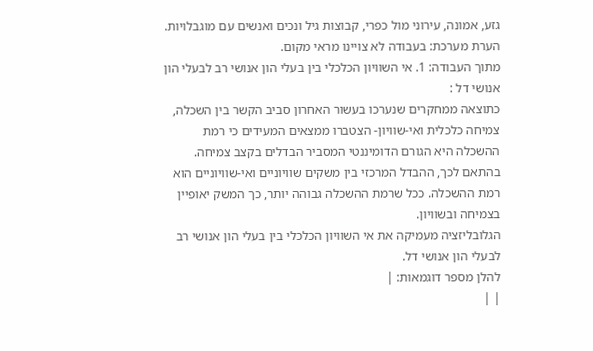גזע, אמונה, עירוני מול כפרי, קבוצות גיל ונכים ואנשים עם מוגבלויות.
הערת מערכת: בעבודה לא צויינו מראי מקום.
מתוך העבודה: 1. אי השוויון הכלכלי בין בעלי הון אנושי רב לבעלי הון אנושי דל :
כתוצאה ממחקרים שנערכו בעשור האחרון סביב הקשר בין השכלה, צמיחה כלכלית ואי-שוויון- הצטברו ממצאים המעידים כי רמת ההשכלה היא הגורם הדומיננטי המסביר הבדלים בקצב צמיחה. בהתאם לכך, ההבדל המרכזי בין משקים שוויוניים ואי-שוויוניים הוא רמת ההשכלה. ככל שרמת ההשכלה גבוהה יותר, כך המשק יאופיין בצמיחה ובשוויון.
הגלובליזציה מעמיקה את אי השוויון הכלכלי בין בעלי הון אנושי רב לבעלי הון אנושי דל.
להלן מספר דוגמאות: |
| |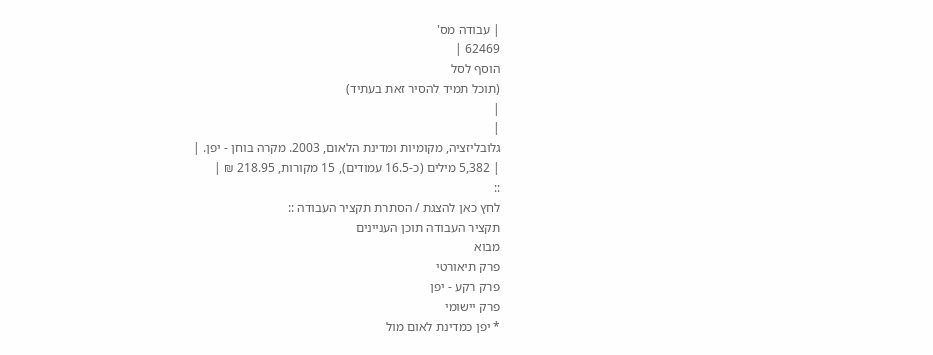| עבודה מס'
62469 |
הוסף לסל
(תוכל תמיד להסיר זאת בעתיד)
|
|
גלובליזציה, מקומיות ומדינת הלאום, 2003. מקרה בוחן - יפן. |
| 5,382 מילים (כ-16.5 עמודים), 15 מקורות, 218.95 ₪ |
::
לחץ כאן להצגת / הסתרת תקציר העבודה ::
תקציר העבודה תוכן העניינים
מבוא
פרק תיאורטי
פרק רקע - יפן
פרק יישומי
* יפן כמדינת לאום מול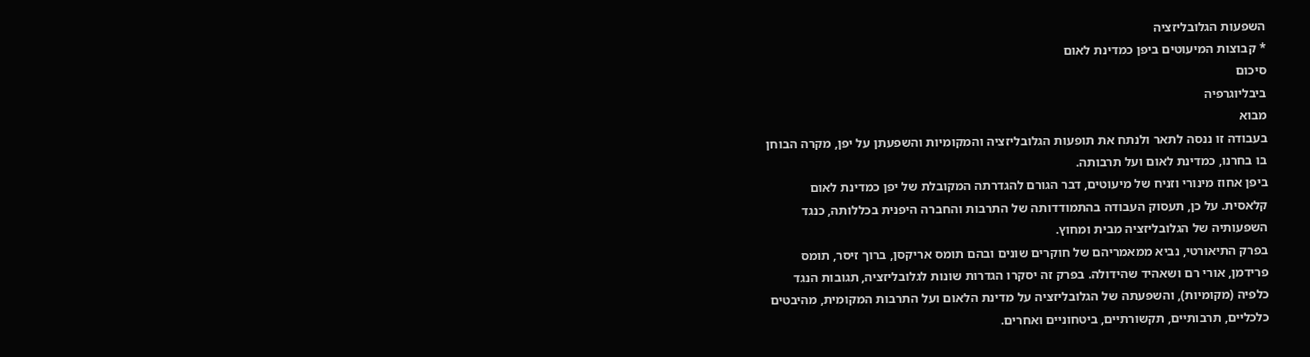השפעות הגלובליזציה
* קבוצות המיעוטים ביפן כמדינת לאום
סיכום
ביבליוגרפיה
מבוא
בעבודה זו ננסה לתאר ולנתח את תופעות הגלובליזציה והמקומיות והשפעתן על יפן, מקרה הבוחן
בו בחרנו, כמדינת לאום ועל תרבותה.
ביפן אחוז מינורי וזניח של מיעוטים, דבר הגורם להגדרתה המקובלת של יפן כמדינת לאום
קלאסית. על כן, תעסוק העבודה בהתמודדותה של התרבות והחברה היפנית בכללותה, כנגד
השפעותיה של הגלובליזציה מבית ומחוץ.
בפרק התיאורטי, נביא ממאמריהם של חוקרים שונים ובהם תומס אריקסן, ברוך זיסר, תומס
פרידמן, אורי רם ושאהיד שהידולה. בפרק זה יסקרו הגדרות שונות לגלובליזציה, תגובות הנגד
כלפיה (מקומיות), והשפעתה של הגלובליזציה על מדינת הלאום ועל התרבות המקומית, מהיבטים
כלכליים, תרבותיים, תקשורתיים, ביטחוניים ואחרים.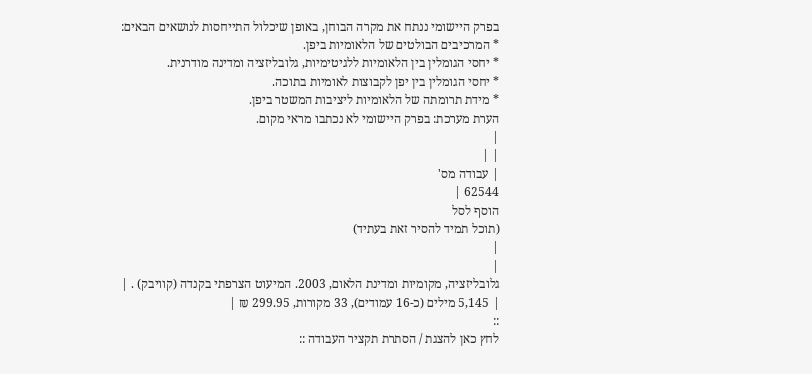בפרק היישומי ננתח את מקרה הבוחן, באופן שיכלול התייחסות לנושאים הבאים:
* המרכיבים הבולטים של הלאומיות ביפן.
* יחסי הגומלין בין הלאומיות ללגיטימיות, גלובליזציה ומדינה מודרנית.
* יחסי הגומלין בין יפן לקבוצות לאומיות בתוכה.
* מידת תרומתה של הלאומיות ליציבות המשטר ביפן.
הערת מערכת: בפרק היישומי לא נכתבו מראי מקום.
|
| |
| עבודה מס'
62544 |
הוסף לסל
(תוכל תמיד להסיר זאת בעתיד)
|
|
גלובליזציה, מקומיות ומדינת הלאום, 2003. המיעוט הצרפתי בקנדה (קוויבק) . |
| 5,145 מילים (כ-16 עמודים), 33 מקורות, 299.95 ₪ |
::
לחץ כאן להצגת / הסתרת תקציר העבודה ::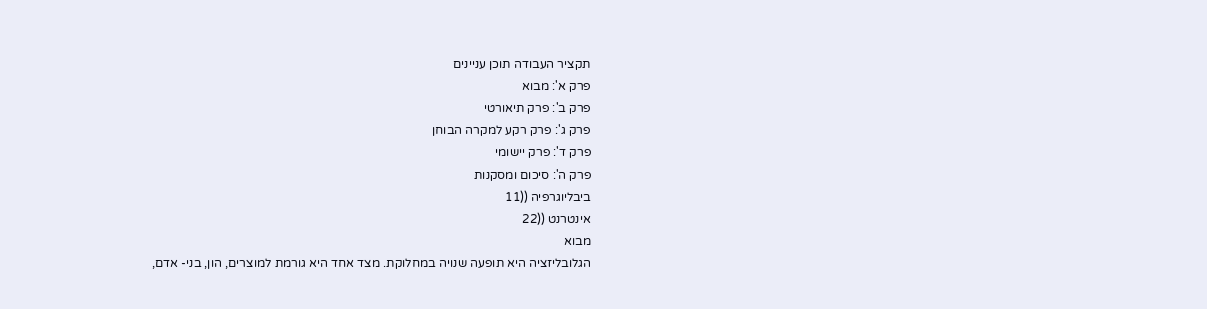תקציר העבודה תוכן עניינים
פרק א': מבוא
פרק ב': פרק תיאורטי
פרק ג': פרק רקע למקרה הבוחן
פרק ד': פרק יישומי
פרק ה': סיכום ומסקנות
ביבליוגרפיה ((11
אינטרנט ((22
מבוא
הגלובליזציה היא תופעה שנויה במחלוקת. מצד אחד היא גורמת למוצרים, הון, בני- אדם,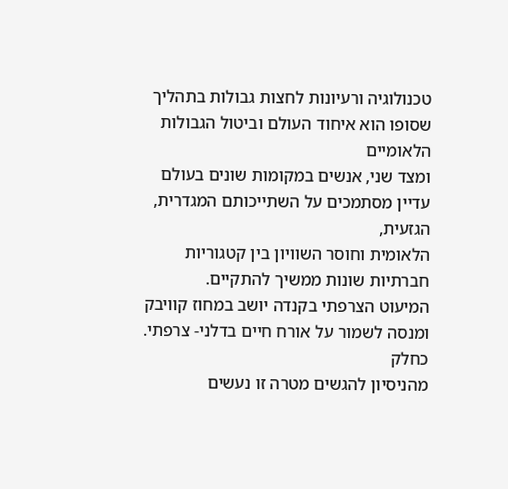טכנולוגיה ורעיונות לחצות גבולות בתהליך שסופו הוא איחוד העולם וביטול הגבולות הלאומיים
ומצד שני, אנשים במקומות שונים בעולם עדיין מסתמכים על השתייכותם המגדרית, הגזעית,
הלאומית וחוסר השוויון בין קטגוריות חברתיות שונות ממשיך להתקיים.
המיעוט הצרפתי בקנדה יושב במחוז קוויבק ומנסה לשמור על אורח חיים בדלני- צרפתי. כחלק
מהניסיון להגשים מטרה זו נעשים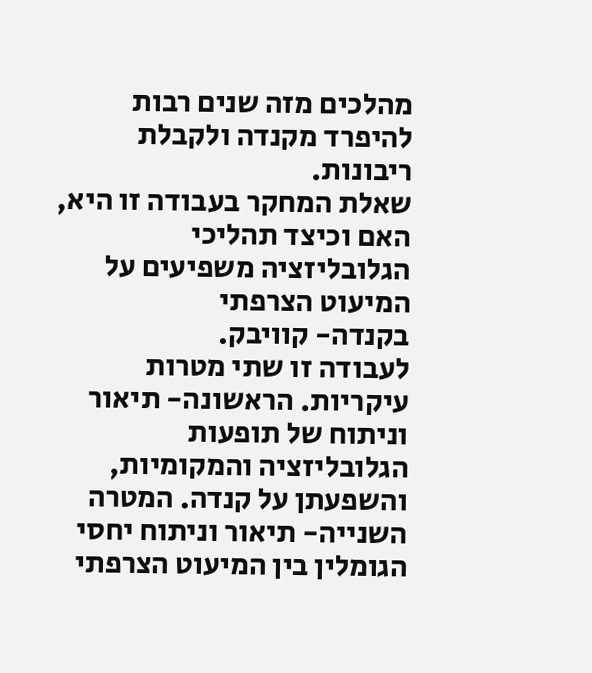מהלכים מזה שנים רבות להיפרד מקנדה ולקבלת ריבונות.
שאלת המחקר בעבודה זו היא, האם וכיצד תהליכי הגלובליזציה משפיעים על המיעוט הצרפתי
בקנדה- קוויבק.
לעבודה זו שתי מטרות עיקריות. הראשונה- תיאור וניתוח של תופעות הגלובליזציה והמקומיות,
והשפעתן על קנדה. המטרה השנייה- תיאור וניתוח יחסי הגומלין בין המיעוט הצרפתי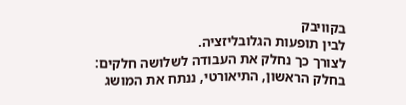בקוויבק
לבין תופעות הגלובליזציה.
לצורך כך נחלק את העבודה לשלושה חלקים:
בחלק הראשון, התיאורטי, ננתח את המושג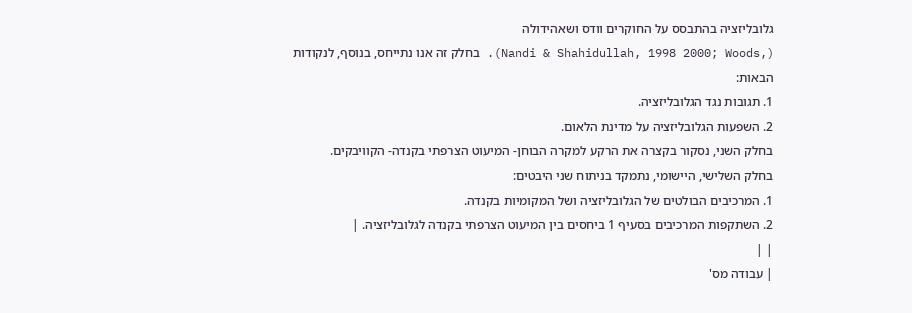גלובליזציה בהתבסס על החוקרים וודס ושאהידולה
(,Nandi & Shahidullah, 1998 2000; Woods). בחלק זה אנו נתייחס, בנוסף, לנקודות
הבאות:
1. תגובות נגד הגלובליזציה.
2. השפעות הגלובליזציה על מדינת הלאום.
בחלק השני, נסקור בקצרה את הרקע למקרה הבוחן- המיעוט הצרפתי בקנדה- הקוויבקים.
בחלק השלישי, היישומי, נתמקד בניתוח שני היבטים:
1. המרכיבים הבולטים של הגלובליזציה ושל המקומיות בקנדה.
2. השתקפות המרכיבים בסעיף 1 ביחסים בין המיעוט הצרפתי בקנדה לגלובליזציה. |
| |
| עבודה מס'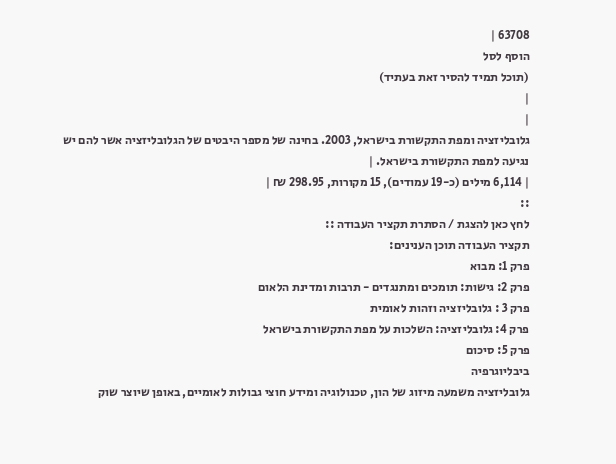63708 |
הוסף לסל
(תוכל תמיד להסיר זאת בעתיד)
|
|
גלובליזציה ומפת התקשורת בישראל, 2003. בחינה של מספר היבטים של הגלובליזציה אשר להם יש נגיעה למפת התקשורת בישראל. |
| 6,114 מילים (כ-19 עמודים), 15 מקורות, 298.95 ₪ |
::
לחץ כאן להצגת / הסתרת תקציר העבודה ::
תקציר העבודה תוכן הענינים:
פרק 1: מבוא
פרק 2: גישות: תומכים ומתנגדים - תרבות ומדינת הלאום
פרק 3 : גלובליזציה וזהות לאומית
פרק 4: גלובליזציה: השלכות על מפת התקשורת בישראל
פרק 5: סיכום
ביבליוגרפיה
גלובליזציה משמעה מיזוג של הון, טכנולוגיה ומידע חוצי גבולות לאומיים, באופן שיוצר שוק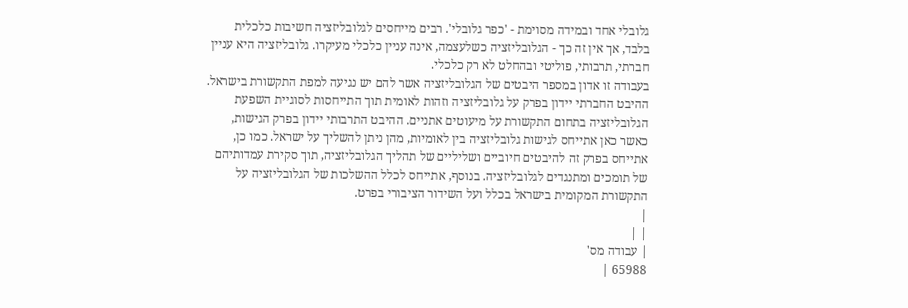גלובלי אחד ובמידה מסוימת - 'כפר גלובלי'. רבים מייחסים לגלובליזציה חשיבות כלכלית
בלבד, אך אין זה כך - הגלובליזציה כשלעצמה, אינה עניין כלכלי מעיקרו. גלובליזציה היא עניין
חברתי, תרבותי, פוליטי ובהחלט לא רק כלכלי.
בעבודה זו אדון במספר היבטים של הגלובליזציה אשר להם יש נגיעה למפת התקשורת בישראל.
ההיבט החברתי יידון בפרק על גלובליזציה וזהות לאומית תוך התייחסות לסוגיית השפעת
הגלובליזציה בתחום התקשורת על מיעוטים אתניים. ההיבט התרבותי יידון בפרק הגישות,
כאשר כאן אתייחס לגישות גלובליזציה בין לאומיות, מהן ניתן להשליך על ישראל. כמו כן,
אתייחס בפרק זה להיבטים חיוביים ושליליים של תהליך הגלובליזציה, תוך סקירת עמדותיהם
של תומכים ומתנגדים לגלובליזציה. בנוסף, אתייחס לכלל ההשלכות של הגלובליזציה על
התקשורת המקומית בישראל בכלל ועל השידור הציבורי בפרט.
|
| |
| עבודה מס'
65988 |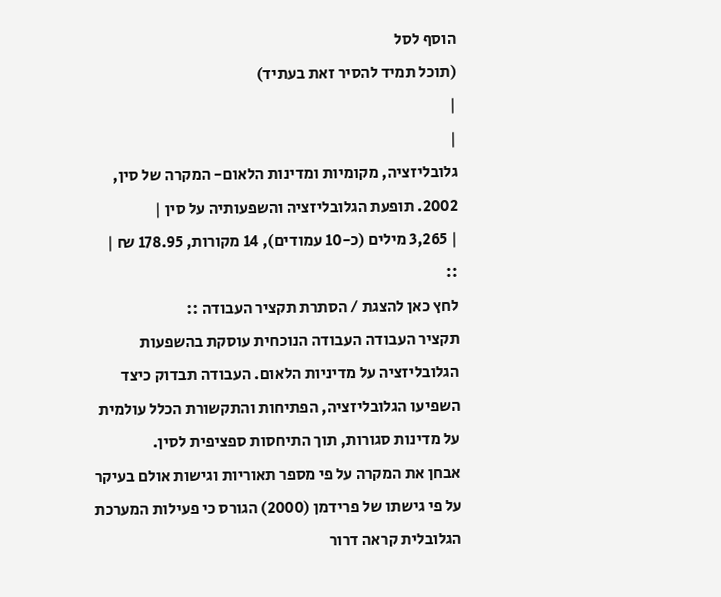הוסף לסל
(תוכל תמיד להסיר זאת בעתיד)
|
|
גלובליזציה, מקומיות ומדינות הלאום- המקרה של סין, 2002. תופעת הגלובליזציה והשפעותיה על סין |
| 3,265 מילים (כ-10 עמודים), 14 מקורות, 178.95 ₪ |
::
לחץ כאן להצגת / הסתרת תקציר העבודה ::
תקציר העבודה העבודה הנוכחית עוסקת בהשפעות הגלובליזציה על מדיניות הלאום. העבודה תבדוק כיצד השפיעו הגלובליזציה, הפתיחות והתקשורת הכלל עולמית על מדינות סגורות, תוך התיחסות ספציפית לסין.
אבחן את המקרה על פי מספר תאוריות וגישות אולם בעיקר על פי גישתו של פרידמן (2000) הגורס כי פעילות המערכת הגלובלית קראה דרור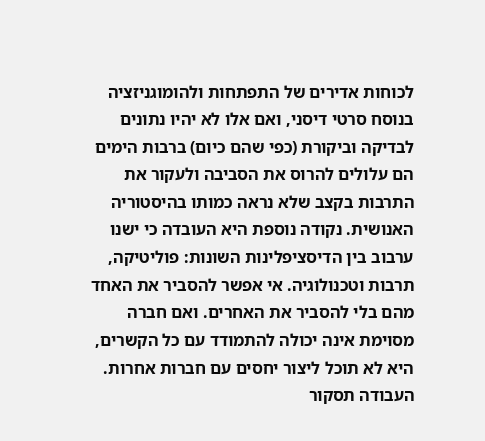לכוחות אדירים של התפתחות ולהומוגניזציה בנוסח סרטי דיסני, ואם אלו לא יהיו נתונים לבדיקה וביקורת (כפי שהם כיום) ברבות הימים הם עלולים להרוס את הסביבה ולעקור את התרבות בקצב שלא נראה כמותו בהיסטוריה האנושית. נקודה נוספת היא העובדה כי ישנו ערבוב בין הדיסציפלינות השונות: פוליטיקה, תרבות וטכנולוגיה. אי אפשר להסביר את האחד מהם בלי להסביר את האחרים. ואם חברה מסוימת אינה יכולה להתמודד עם כל הקשרים, היא לא תוכל ליצור יחסים עם חברות אחרות.
העבודה תסקור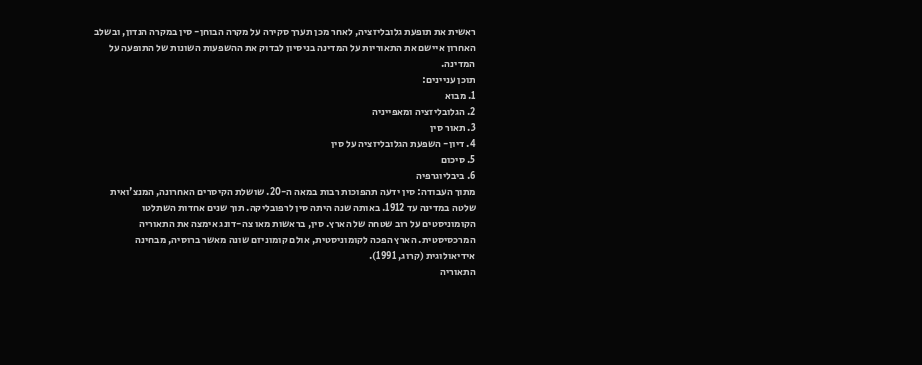ראשית את תופעת גלובליזציה, לאחר מכן תערך סקירה על מקרה הבוחן- סין במקרה הנדון, ובשלב האחרון איישם את התאוריות על המדינה בניסיון לבדוק את ההשפעות השונות של התופעה על המדינה.
תוכן עניינים:
1. מבוא
2. הגלובליזציה ומאפייניה
3. תאור סין
4. דיון- השפעת הגלובליזציה על סין
5. סיכום
6. ביבליוגרפיה
מתוך העבודה: סין ידעה תהפוכות רבות במאה ה-20. שושלת הקיסרים האחרונה, המנצ'ואית שלטה במדינה עד 1912. באותה שנה היתה סין לרפובליקה. תוך שנים אחדות השתלטו הקומוניסטים על רוב שטחה של הארץ. סין, בראשות מאו צה-דונג אימצה את התאוריה המרכסיסטית. הארץ הפכה לקומוניסטית, אולם קומוניזם שונה מאשר ברוסיה, מבחינה אידיאולוגית (קרוג, 1991).
התאוריה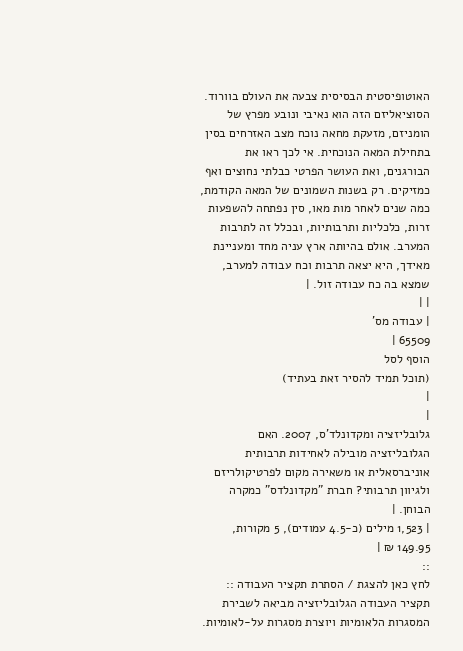האוטופיסטית הבסיסית צבעה את העולם בוורוד. הסוציאליזם הזה הוא נאיבי ונובע מפרץ של הומניזם, מזעקת מחאה נוכח מצב האזרחים בסין בתחילת המאה הנוכחית. אי לכך ראו את הבורגנים, ואת העושר הפרטי כבלתי נחוצים ואף כמזיקים. רק בשנות השמונים של המאה הקודמת, כמה שנים לאחר מות מאו, סין נפתחה להשפעות זרות, כלכליות ותרבותיות, ובכלל זה לתרבות המערב. אולם בהיותה ארץ עניה מחד ומעניינת מאידך, היא יצאה תרבות וכח עבודה למערב, שמצא בה כח עבודה זול. |
| |
| עבודה מס'
65509 |
הוסף לסל
(תוכל תמיד להסיר זאת בעתיד)
|
|
גלובליזציה ומקדונלד'ס, 2007. האם הגלובליזציה מובילה לאחידות תרבותית אוניברסאלית או משאירה מקום לפרטיקולריזם ולגיוון תרבותי? חברת "מקדונלדס" כמקרה הבוחן. |
| 1,523 מילים (כ-4.5 עמודים), 5 מקורות, 149.95 ₪ |
::
לחץ כאן להצגת / הסתרת תקציר העבודה ::
תקציר העבודה הגלובליזציה מביאה לשבירת המסגרות הלאומיות ויוצרת מסגרות על-לאומיות.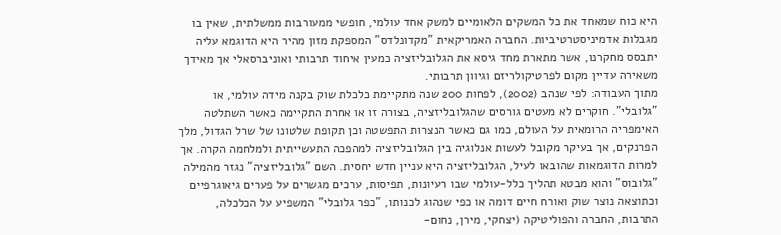היא כוח שמאחד את כל המשקים הלאומיים למשק אחד עולמי, חופשי ממעורבות ממשלתית, שאין בו מגבלות אדמיניסטרטיביות. החברה האמריקאית "מקדונלדס" המספקת מזון מהיר היא הדוגמא עליה יתבסס מחקרנו, אשר מתארת מחד גיסא את הגלובליזציה כמעין איחוד תרבותי ואוניברסאלי אך מאידך משאירה עדיין מקום לפרטיקולריזם וגיוון תרבותי.
מתוך העבודה: לפי שנהב (2002), לפחות 200 שנה מתקיימת כלכלת שוק בקנה מידה עולמי, או "גלובלי". חוקרים לא מעטים גורסים שהגלובליזציה, בצורה זו או אחרת התקיימה כאשר השתלטה האימפריה הרומאית על העולם, כמו גם כאשר הנצרות התפשטה וכן תקופת שלטונו של שרל הגדול, מלך הפרנקים, אך בעיקר מקובל לעשות אנלוגיה בין הגלובליזציה למהפכה התעשייתית ולמלחמה הקרה. אך למרות הדוגמאות שהובאו לעיל, הגלובליזציה היא עניין חדש יחסית. השם "גלובליזציה" נגזר מהמילה "גלובוס" והוא מבטא תהליך כלל-עולמי שבו רעיונות, תפיסות, ערכים מגשרים על פערים גיאוגרפיים וכתוצאה נוצר שוק ואורח חיים דומה או כפי שנהוג לכנותו, "כפר גלובלי" המשפיע על הכלכלה, התרבות, החברה והפוליטיקה (יצחקי, מירן, נחום-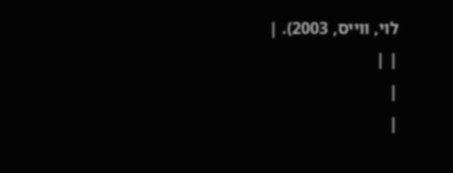לוי, ווייס, 2003). |
| |
|
|